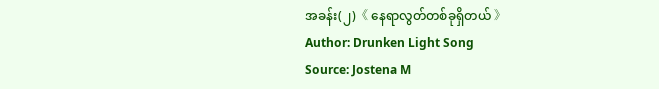အခန်း(၂)《 နေရာလွတ်တစ်ခုရှိတယ် 》
Author: Drunken Light Song
Source: Jostena M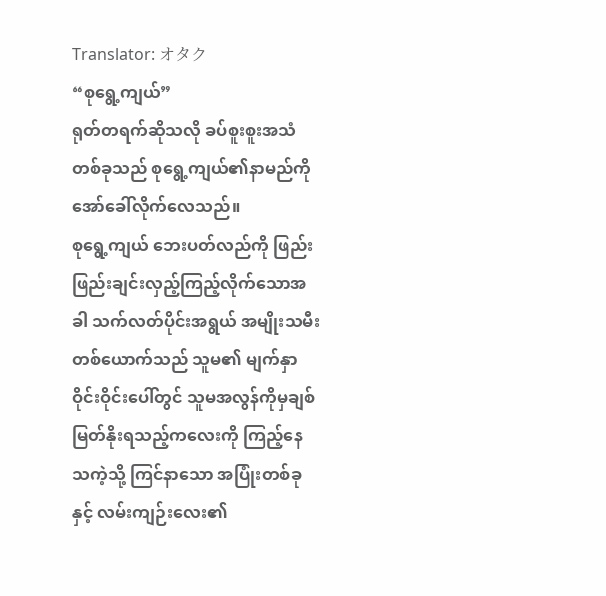Translator: オタク
“စုရွေ့ကျယ်”
ရုတ်တရက်ဆိုသလို ခပ်စူးစူးအသံတစ်ခုသည် စုရွေ့ကျယ်၏နာမည်ကိုအော်ခေါ်လိုက်လေသည်။
စုရွေ့ကျယ် ဘေးပတ်လည်ကို ဖြည်းဖြည်းချင်းလှည့်ကြည့်လိုက်သောအခါ သက်လတ်ပိုင်းအရွယ် အမျိုးသမီးတစ်ယောက်သည် သူမ၏ မျက်နှာဝိုင်းဝိုင်းပေါ်တွင် သူမအလွန်ကိုမှချစ်မြတ်နိုးရသည့်ကလေးကို ကြည့်နေသကဲ့သို့ ကြင်နာသော အပြုံးတစ်ခုနှင့် လမ်းကျဉ်းလေး၏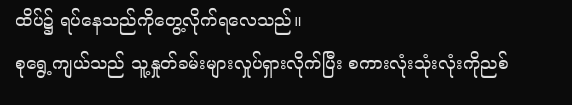ထိပ်၌ ရပ်နေသည်ကိုတွေ့လိုက်ရလေသည်။
စုရွေ့ကျယ်သည် သူ့နှုတ်ခမ်းများလှုပ်ရှားလိုက်ပြီး စကားလုံးသုံးလုံးကိုညစ်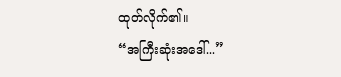ထုတ်လိုက်၏။
“အကြီးဆုံးအဒေါ်...”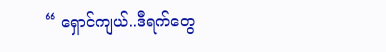“ ရှောင်ကျယ်..ဒီရက်တွေ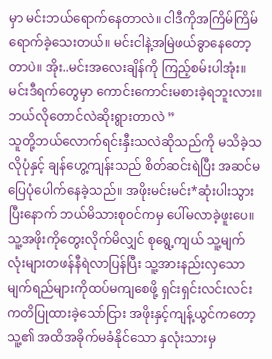မှာ မင်းဘယ်ရောက်နေတာလဲ။ ငါဒီကိုအကြိမ်ကြိမ်ရောက်ခဲ့သေးတယ်။ မင်းငါနဲ့အမြဲဖယ်ခွာနေတော့တာပဲ။ အိုး..မင်းအလေးချိန်ကို ကြည့်စမ်းပါအုံး။ မင်းဒီရက်တွေမှာ ကောင်းကောင်းမစားခဲ့ရဘူးလား။ ဘယ်လိုတောင်လဲဆိုးရွားတာလဲ ”
သူတို့ဘယ်လောက်ရင်းနှီးသလဲဆိုသည်ကို မသိခဲ့သလိုပုံနှင့် ချန်ဟွေ့ကျန်းသည် စိတ်ဆင်းရဲပြီး အဆင်မပြေပုံပေါက်နေခဲ့သည်။ အဖိုးမင်းမင်း*ဆုံးပါးသွားပြီးနောက် ဘယ်မိသားစု၀င်ကမှ ပေါ်မလာခဲ့ဖူးပေ။
သူ့အဖိုးကိုတွေးလိုက်မိလျှင် စုရွေ့ကျယ် သူ့မျက်လုံးများတဖန်နီရဲလာပြန်ပြီး သူ့အားနည်းလှသော မျက်ရည်များကိုထပ်မကျစေဖို့ ရှင်းရှင်းလင်းလင်း ကတိပြုထားခဲ့သော်ငြား အဖိုးနှင့်ကျန့်ယွင်ကတော့ သူ့၏ အထိအခိုက်မခံနိုင်သော နှလုံးသားမှ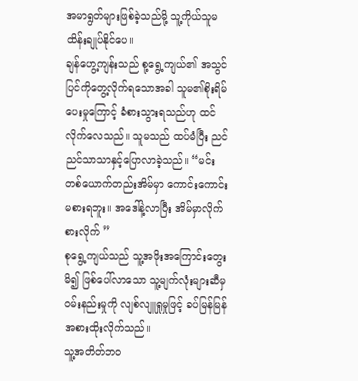အမာရွတ်များဖြစ်ခဲ့သည်မို့ သူ့ကိုယ်သူမထိန်းချုပ်နိုင်ပေ။
ချန်ဟွေ့ကျန်းသည် စု့ရွေ့ကျယ်၏ အသွင်ပြင်ကိုတွေ့လိုက်ရသောအခါ သူမ၏စိုးရိမ်ပေးမှုကြောင့် ခံစားသွားရသည်ဟု ထင်လိုက်လေသည်။ သူမသည် ထပ်မံပြီး ညင်ညင်သာသာနှင့်ပြောလာခဲ့သည်။ “မင်းတစ်ယောက်တည်းအိမ်မှာ ကောင်းကောင်းမစားရဘူး။ အဒေါ်နဲ့လာပြီး အိမ်မှာလိုက်စားလိုက် ”
စုရွေ့ကျယ်သည် သူ့အဖိုးအကြောင်းတွေးမိ၍ ဖြစ်ပေါ်လာသော သူ့မျက်လုံးများဆီမှ ၀မ်းနည်းမှုကို လျစ်လျူရှုမှုဖြင့် ခပ်မြန်မြန်အစားထိုးလိုက်သည်။
သူ့အတိတ်ဘ၀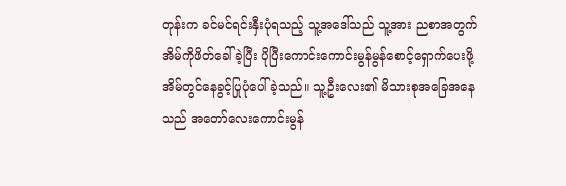တုန်းက ခင်မင်ရင်းနှီးပုံရသည့် သူ့အဒေါ်သည် သူ့အား ညစာအတွက် အိမ်ကိုဖိတ်ခေါ်ခဲ့ပြီး ပိုပြီးကောင်းကောင်းမွန်မွန်စောင့်ရှောက်ပေးဖို့ အိမ်တွင်နေခွင့်ပြုပုံပေါ်ခဲ့သည်။ သူ့ဦးလေး၏ မိသားစုအခြေအနေသည် အတော်လေးကောင်းမွန်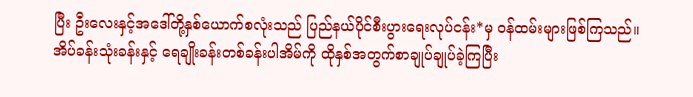ပြီး ဦးလေးနှင့်အဒေါ်တို့နှစ်ယောက်စလုံးသည် ပြည်နယ်ပိုင်စီးပွားရေးလုပ်ငန်း*မှ ၀န်ထမ်းများဖြစ်ကြသည်။ အိပ်ခန်းသုံးခန်းနှင့် ရေချိုးခန်းတစ်ခန်းပါအိမ်ကို ထိုနှစ်အတွက်စာချုပ်ချုပ်ခဲ့ကြပြီး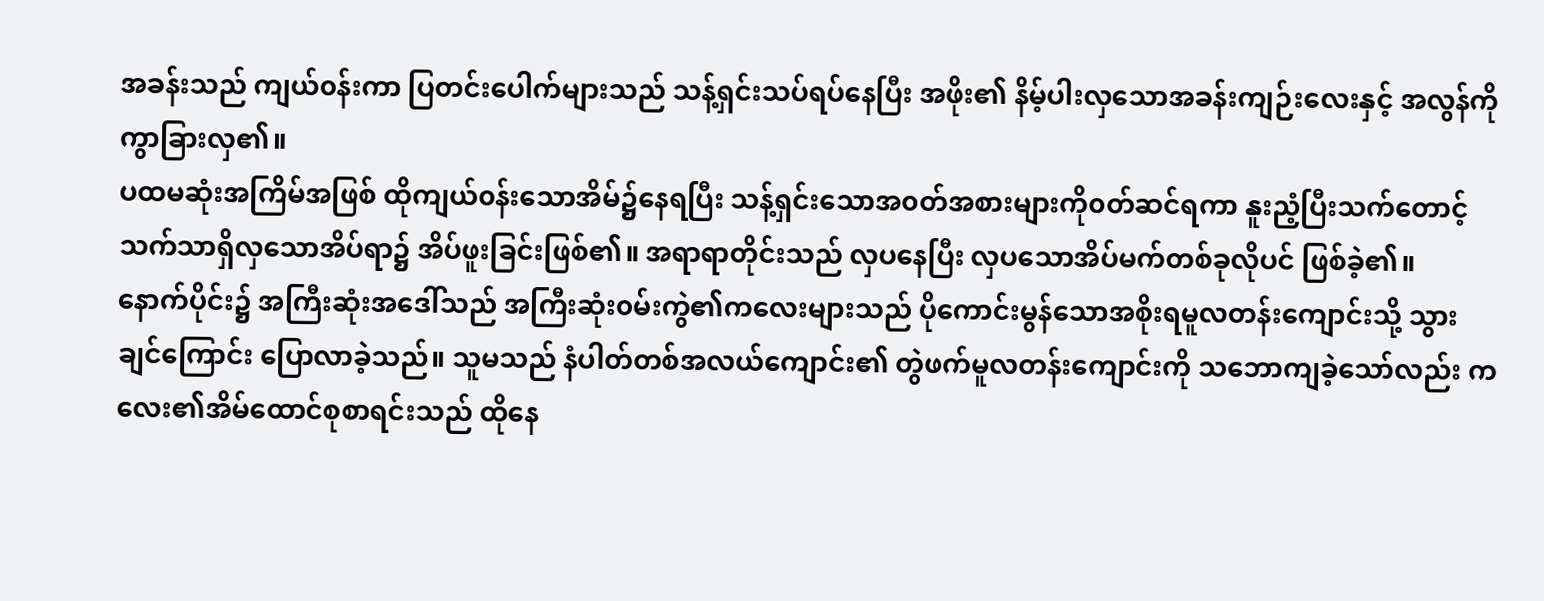အခန်းသည် ကျယ်၀န်းကာ ပြတင်းပေါက်များသည် သန့်ရှင်းသပ်ရပ်နေပြီး အဖိုး၏ နိမ့်ပါးလှသောအခန်းကျဉ်းလေးနှင့် အလွန်ကိုကွာခြားလှ၏။
ပထမဆုံးအကြိမ်အဖြစ် ထိုကျယ်၀န်းသောအိမ်၌နေရပြီး သန့်ရှင်းသောအ၀တ်အစားများကို၀တ်ဆင်ရကာ နူးညံ့ပြီးသက်တောင့်သက်သာရှိလှသောအိပ်ရာ၌ အိပ်ဖူးခြင်းဖြစ်၏။ အရာရာတိုင်းသည် လှပနေပြီး လှပသောအိပ်မက်တစ်ခုလိုပင် ဖြစ်ခဲ့၏။
နောက်ပိုင်း၌ အကြီးဆုံးအဒေါ်သည် အကြီးဆုံး၀မ်းကွဲ၏ကလေးများသည် ပိုကောင်းမွန်သောအစိုးရမူလတန်းကျောင်းသို့ သွားချင်ကြောင်း ပြောလာခဲ့သည်။ သူမသည် နံပါတ်တစ်အလယ်ကျောင်း၏ တွဲဖက်မူလတန်းကျောင်းကို သဘောကျခဲ့သော်လည်း ကလေး၏အိမ်ထောင်စုစာရင်းသည် ထိုနေ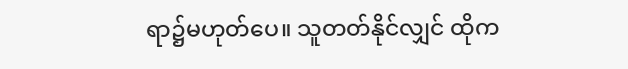ရာ၌မဟုတ်ပေ။ သူတတ်နိုင်လျှင် ထိုက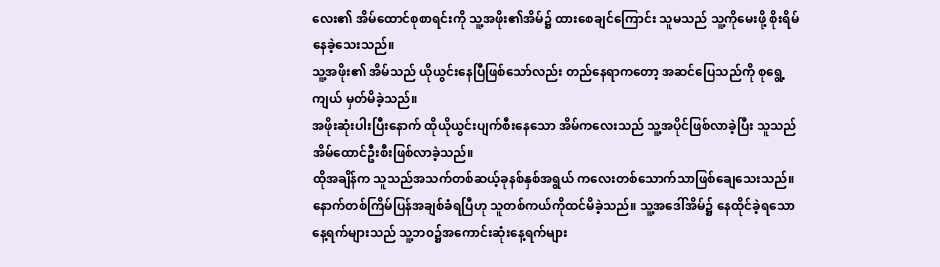လေး၏ အိမ်ထောင်စုစာရင်းကို သူ့အဖိုး၏အိမ်၌ ထားစေချင်ကြောင်း သူမသည် သူ့ကိုမေးဖို့ စိုးရိမ်နေခဲ့သေးသည်။
သူ့အဖိုး၏ အိမ်သည် ယိုယွင်းနေပြီဖြစ်သော်လည်း တည်နေရာကတော့ အဆင်ပြေသည်ကို စုရွေ့ကျယ် မှတ်မိခဲ့သည်။
အဖိုးဆုံးပါးပြီးနောက် ထိုယိုယွင်းပျက်စီးနေသော အိမ်ကလေးသည် သူ့အပိုင်ဖြစ်လာခဲ့ပြီး သူသည်အိမ်ထောင်ဦးစီးဖြစ်လာခဲ့သည်။
ထိုအချိန်က သူသည်အသက်တစ်ဆယ့်ခုနစ်နှစ်အရွယ် ကလေးတစ်သောက်သာဖြစ်ချေသေးသည်။ နောက်တစ်ကြိမ်ပြန်အချစ်ခံရပြီဟု သူတစ်ကယ်ကိုထင်မိခဲ့သည်။ သူ့အဒေါ်အိမ်၌ နေထိုင်ခဲ့ရသော နေ့ရက်များသည် သူ့ဘ၀၌အကောင်းဆုံးနေ့ရက်များ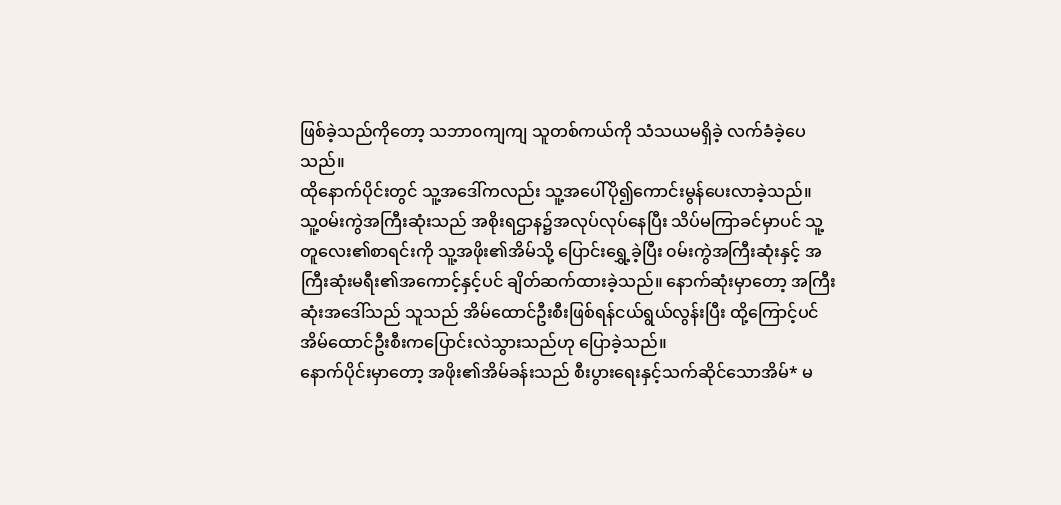ဖြစ်ခဲ့သည်ကိုတော့ သဘာ၀ကျကျ သူတစ်ကယ်ကို သံသယမရှိခဲ့ လက်ခံခဲ့ပေသည်။
ထိုနောက်ပိုင်းတွင် သူ့အဒေါ်ကလည်း သူ့အပေါ်ပို၍ကောင်းမွန်ပေးလာခဲ့သည်။
သူ့၀မ်းကွဲအကြီးဆုံးသည် အစိုးရဌာန၌အလုပ်လုပ်နေပြီး သိပ်မကြာခင်မှာပင် သူ့တူလေး၏စာရင်းကို သူ့အဖိုး၏အိမ်သို့ ပြောင်းရွှေ့ခဲ့ပြီး ၀မ်းကွဲအကြီးဆုံးနှင့် အကြီးဆုံးမရီး၏အကောင့်နှင့်ပင် ချိတ်ဆက်ထားခဲ့သည်။ နောက်ဆုံးမှာတော့ အကြီးဆုံးအဒေါ်သည် သူသည် အိမ်ထောင်ဦးစီးဖြစ်ရန်ငယ်ရွယ်လွန်းပြီး ထို့ကြောင့်ပင် အိမ်ထောင်ဦးစီးကပြောင်းလဲသွားသည်ဟု ပြောခဲ့သည်။
နောက်ပိုင်းမှာတော့ အဖိုး၏အိမ်ခန်းသည် စီးပွားရေးနှင့်သက်ဆိုင်သောအိမ်* မ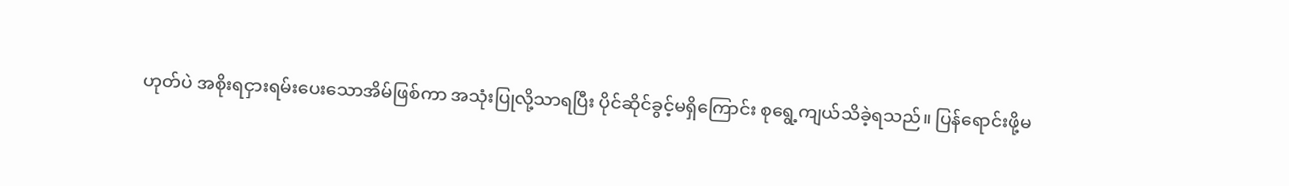ဟုတ်ပဲ အစိုးရငှားရမ်းပေးသောအိမ်ဖြစ်ကာ အသုံးပြုလို့သာရပြီး ပိုင်ဆိုင်ခွင့်မရှိကြောင်း စုရွေ့ကျယ်သိခဲ့ရသည်။ ပြန်ရောင်းဖို့မ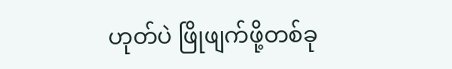ဟုတ်ပဲ ဖြိုဖျက်ဖို့တစ်ခု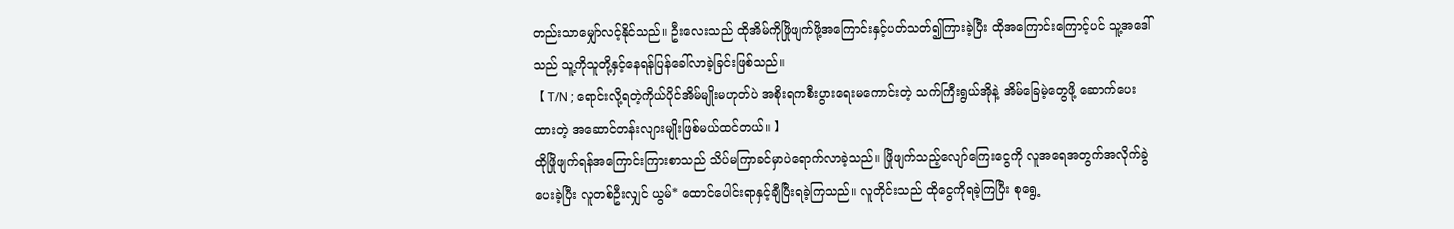တည်းသာမျှော်လင့်နိုင်သည်။ ဦးလေးသည် ထိုအိမ်ကိုဖြိုဖျက်ဖို့အကြောင်းနှင့်ပတ်သတ်၍ကြားခဲ့ပြီး ထိုအကြောင်းကြောင့်ပင် သူ့အဒေါ်သည် သူ့ကိုသူတို့နှင့်နေရန်ပြန်ခေါ်လာခဲ့ခြင်းဖြစ်သည်။
【 T/N ; ရောင်းလို့ရတဲ့ကိုယ်ပိုင်အိမ်မျိုးမဟုတ်ပဲ အစိုးရကစီးပွားရေးမကောင်းတဲ့ သက်ကြီးရွယ်အိုနဲ့ အိမ်ခြေမဲ့တွေဖို့ ဆောက်ပေးထားတဲ့ အဆောင်တန်းလျားမျိုးဖြစ်မယ်ထင်တယ်။ 】
ထိုဖြိုဖျက်ရန်အကြောင်းကြားစာသည် သိပ်မကြာခင်မှာပဲရောက်လာခဲ့သည်။ ဖြိုဖျက်သည့်လျော်ကြေးငွေကို လူအရေအတွက်အလိုက်ခွဲပေးခဲ့ပြီး လူတစ်ဦးလျှင် ယွမ်* ထောင်ပေါင်းရာနှင့်ချီပြီးရခဲ့ကြသည်။ လူတိုင်းသည် ထိုငွေကိုရခဲ့ကြပြီး စုရွေ့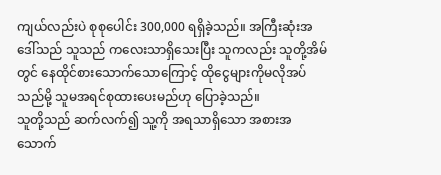ကျယ်လည်းပဲ စုစုပေါင်း 300,000 ရရှိခဲ့သည်။ အကြီးဆုံးအဒေါ်သည် သူသည် ကလေးသာရှိသေးပြီး သူကလည်း သူတို့အိမ်တွင် နေထိုင်စားသောက်သောကြောင့် ထိုငွေများကိုမလိုအပ်သည်မို့ သူမအရင်စုထားပေးမည်ဟု ပြောခဲ့သည်။
သူတို့သည် ဆက်လက်၍ သူ့ကို အရသာရှိသော အစားအသောက်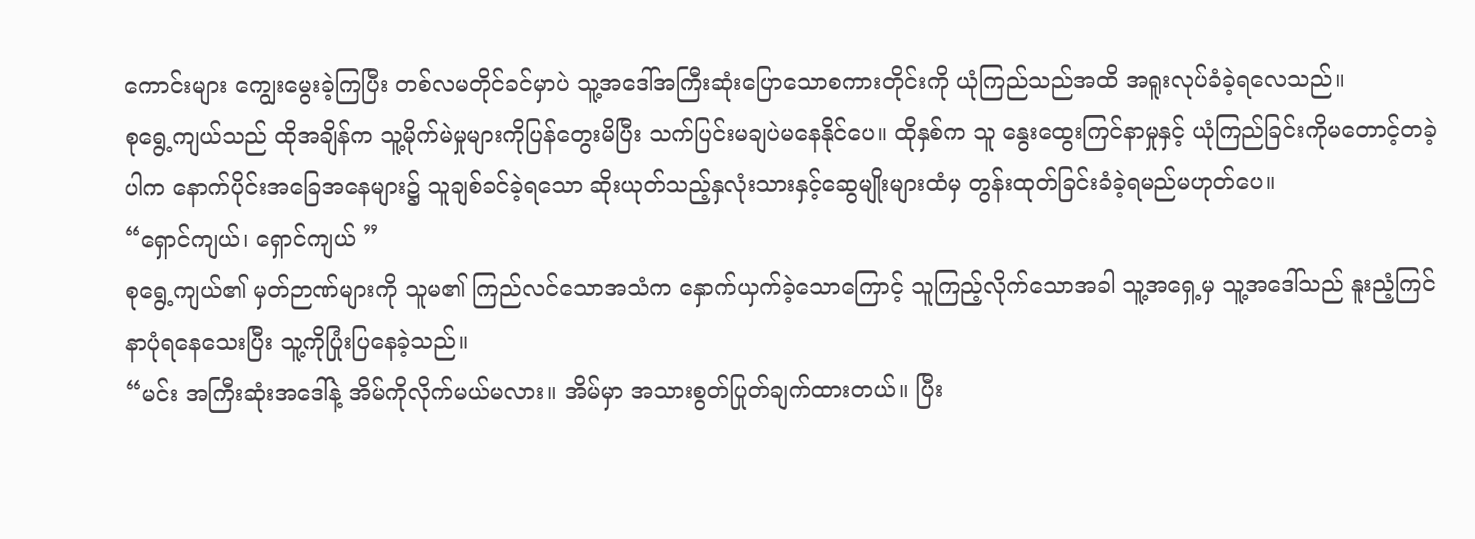ကောင်းများ ကျွေးမွေးခဲ့ကြပြီး တစ်လမတိုင်ခင်မှာပဲ သူ့အဒေါ်အကြီးဆုံးပြောသောစကားတိုင်းကို ယုံကြည်သည်အထိ အရူးလုပ်ခံခဲ့ရလေသည်။
စုရွေ့ကျယ်သည် ထိုအချိန်က သူ့မိုက်မဲမှုများကိုပြန်တွေးမိပြီး သက်ပြင်းမချပဲမနေနိုင်ပေ။ ထိုနှစ်က သူ နွေးထွေးကြင်နာမှုနှင့် ယုံကြည်ခြင်းကိုမတောင့်တခဲ့ပါက နောက်ပိုင်းအခြေအနေများ၌ သူချစ်ခင်ခဲ့ရသော ဆိုးယုတ်သည့်နှလုံးသားနှင့်ဆွေမျိုးများထံမှ တွန်းထုတ်ခြင်းခံခဲ့ရမည်မဟုတ်ပေ။
“ရှောင်ကျယ်၊ ရှောင်ကျယ် ”
စုရွေ့ကျယ်၏ မှတ်ဉာဏ်များကို သူမ၏ ကြည်လင်သောအသံက နှောက်ယှက်ခဲ့သောကြောင့် သူကြည့်လိုက်သောအခါ သူ့အရှေ့မှ သူ့အဒေါ်သည် နူးညံ့ကြင်နာပုံရနေသေးပြီး သူ့ကိုပြုံးပြနေခဲ့သည်။
“မင်း အကြီးဆုံးအဒေါ်နဲ့ အိမ်ကိုလိုက်မယ်မလား။ အိမ်မှာ အသားစွတ်ပြုတ်ချက်ထားတယ်။ ပြီး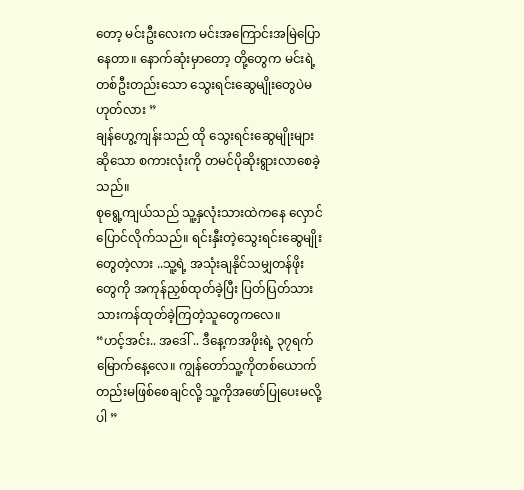တော့ မင်းဦးလေးက မင်းအကြောင်းအမြဲပြောနေတာ။ နောက်ဆုံးမှာတော့ တို့တွေက မင်းရဲ့တစ်ဦးတည်းသော သွေးရင်းဆွေမျိုးတွေပဲမဟုတ်လား ”
ချန်ဟွေ့ကျန်းသည် ထို သွေးရင်းဆွေမျိုးများ ဆိုသော စကားလုံးကို တမင်ပိုဆိုးရွားလာစေခဲ့သည်။
စုရွေ့ကျယ်သည် သူ့နှလုံးသားထဲကနေ လှောင်ပြောင်လိုက်သည်။ ရင်းနှီးတဲ့သွေးရင်းဆွေမျိုးတွေတဲ့လား ..သူ့ရဲ့ အသုံးချနိုင်သမျှတန်ဖိုးတွေကို အကုန်ညှစ်ထုတ်ခဲ့ပြီး ပြတ်ပြတ်သားသားကန်ထုတ်ခဲ့ကြတဲ့သူတွေကလေ။
“ဟင့်အင်း.. အဒေါ် .. ဒီနေ့ကအဖိုးရဲ့ ၃၇ရက်မြောက်နေ့လေ။ ကျွန်တော်သူ့ကိုတစ်ယောက်တည်းမဖြစ်စေချင်လို့ သူ့ကိုအဖော်ပြုပေးမလို့ပါ ”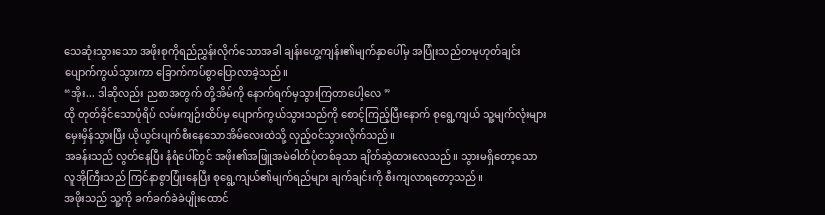သေဆုံးသွားသော အဖိုးစုကိုရည်ညွှန်းလိုက်သောအခါ ချန်းဟွေ့ကျန်း၏မျက်နှာပေါ်မှ အပြုံးသည်တမုဟုတ်ချင်း ပျောက်ကွယ်သွားကာ ခြောက်ကပ်စွာပြောလာခဲ့သည်။
“အိုး... ဒါဆိုလည်း ညစာအတွက် တို့အိမ်ကို နောက်ရက်မှသွားကြတာပေါ့လေ ”
ထို တုတ်ခိုင်သောပုံရိပ် လမ်းကျဉ်းထိပ်မှ ပျောက်ကွယ်သွားသည်ကို စောင့်ကြည့်ပြီးနောက် စုရွေ့ကျယ် သူ့မျက်လုံးများမှေးမှိန်သွားပြီး ယိုယွင်းပျက်စီးနေသောအိမ်လေးထဲသို့ လှည့်၀င်သွားလိုက်သည်။
အခန်းသည် လွတ်နေပြီး နံရံပေါ်တွင် အဖိုး၏အဖြူအမဲဓါတ်ပုံတစ်ခုသာ ချိတ်ဆွဲထားလေသည်။ သွားမရှိတော့သော လူအိုကြီးသည် ကြင်နာစွာပြုံးနေပြီး စုရွေ့ကျယ်၏မျက်ရည်များ ချက်ချင်းကို စီးကျလာရတော့သည်။
အဖိုးသည် သူ့ကို ခက်ခက်ခဲခဲပျိုးထောင်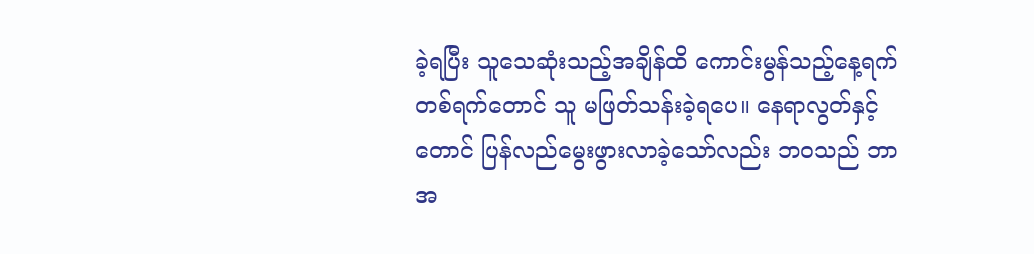ခဲ့ရပြီး သူသေဆုံးသည့်အချိန်ထိ ကောင်းမွန်သည့်နေ့ရက်တစ်ရက်တောင် သူ မဖြတ်သန်းခဲ့ရပေ။ နေရာလွတ်နှင့်တောင် ပြန်လည်မွေးဖွားလာခဲ့သော်လည်း ဘ၀သည် ဘာအ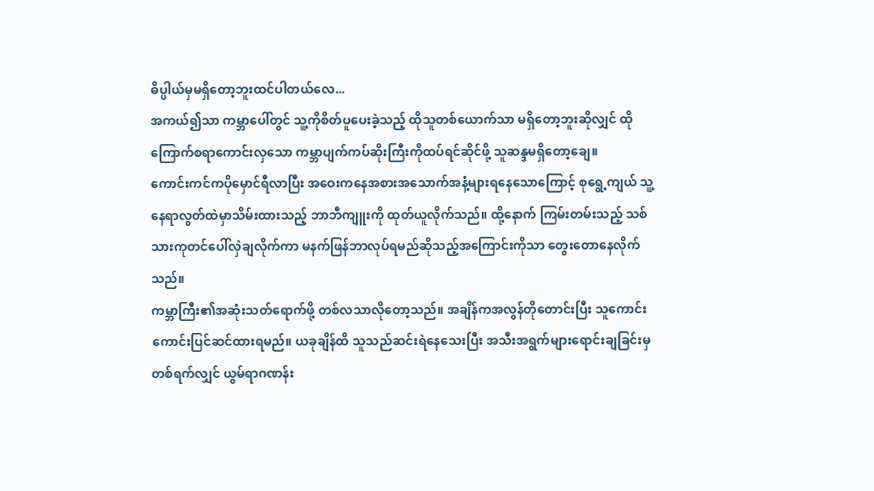ဓိပ္ပါယ်မှမရှိတော့ဘူးထင်ပါတယ်လေ...
အကယ်၍သာ ကမ္ဘာပေါ်တွင် သူ့ကိုစိတ်ပူပေးခဲ့သည့် ထိုသူတစ်ယောက်သာ မရှိတော့ဘူးဆိုလျှင် ထိုကြောက်စရာကောင်းလှသော ကမ္ဘာပျက်ကပ်ဆိုးကြီးကိုထပ်ရင်ဆိုင်ဖို့ သူဆန္ဒမရှိတော့ချေ။
ကောင်းကင်ကပိုမှောင်ရီလာပြီး အဝေးကနေအစားအသောက်အနံ့များရနေသောကြောင့် စုရွေ့ကျယ် သူ့နေရာလွတ်ထဲမှာသိမ်းထားသည့် ဘာဘီကျူးကို ထုတ်ယူလိုက်သည်။ ထို့နောက် ကြမ်းတမ်းသည့် သစ်သားကုတင်ပေါ်လှဲချလိုက်ကာ မနက်ဖြန်ဘာလုပ်ရမည်ဆိုသည့်အကြောင်းကိုသာ တွေးတောနေလိုက်သည်။
ကမ္ဘာကြီး၏အဆုံးသတ်ရောက်ဖို့ တစ်လသာလိုတော့သည်။ အချိန်ကအလွန်တိုတောင်းပြီး သူကောင်းကောင်းပြင်ဆင်ထားရမည်။ ယခုချိန်ထိ သူသည်ဆင်းရဲနေသေးပြီး အသီးအရွက်များရောင်းချခြင်းမှ တစ်ရက်လျှင် ယွမ်ရာဂဏန်း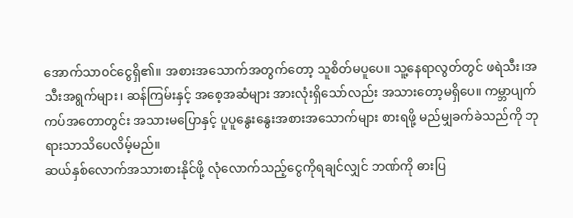အောက်သာ၀င်ငွေရှိ၏။ အစားအသောက်အတွက်တော့ သူစိတ်မပူပေ။ သူ့နေရာလွတ်တွင် ဖရဲသီး၊အသီးအရွက်များ၊ ဆန်ကြမ်းနှင့် အစေ့အဆံများ အားလုံးရှိသော်လည်း အသားတော့မရှိပေ။ ကမ္ဘာပျက်ကပ်အတောတွင်း အသားမပြောနှင့် ပူပူနွေးနွေးအစားအသောက်များ စားရဖို့ မည်မျှခက်ခဲသည်ကို ဘုရားသာသိပေလိမ့်မည်။
ဆယ်နှစ်လောက်အသားစားနိုင်ဖို့ လုံလောက်သည့်ငွေကိုရချင်လျှင် ဘဏ်ကို ဓားပြ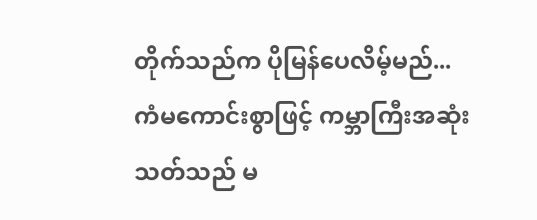တိုက်သည်က ပိုမြန်ပေလိမ့်မည်...
ကံမကောင်းစွာဖြင့် ကမ္ဘာကြီးအဆုံးသတ်သည် မ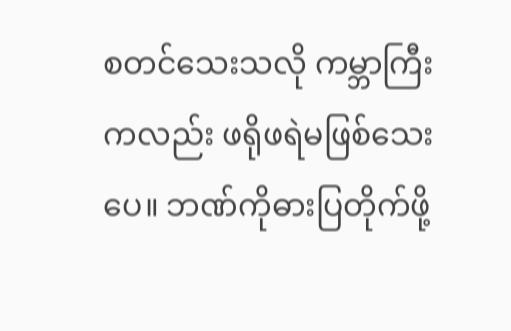စတင်သေးသလို ကမ္ဘာကြီးကလည်း ဖရိုဖရဲမဖြစ်သေးပေ။ ဘဏ်ကိုဓားပြတိုက်ဖို့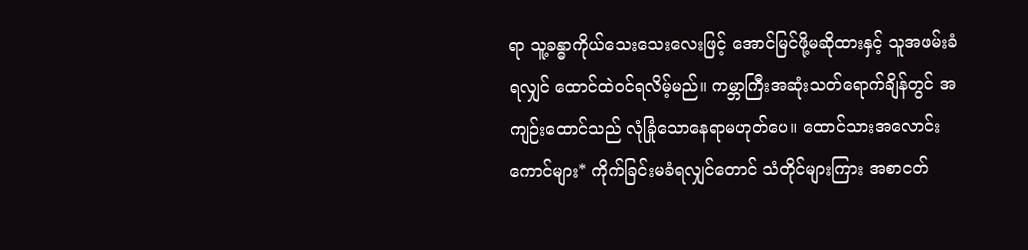ရာ သူ့ခန္ဓာကိုယ်သေးသေးလေးဖြင့် အောင်မြင်ဖို့မဆိုထားနှင့် သူအဖမ်းခံရလျှင် ထောင်ထဲ၀င်ရလိမ့်မည်။ ကမ္ဘာကြီးအဆုံးသတ်ရောက်ချိန်တွင် အကျဉ်းထောင်သည် လုံခြုံသောနေရာမဟုတ်ပေ။ ထောင်သားအလောင်းကောင်များ* ကိုက်ခြင်းမခံရလျှင်တောင် သံတိုင်များကြား အစာငတ်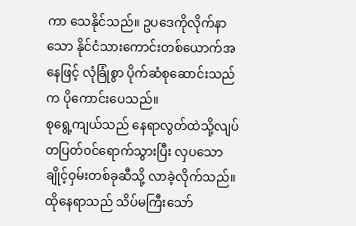ကာ သေနိုင်သည်။ ဥပဒေကိုလိုက်နာသော နိုင်ငံသားကောင်းတစ်ယောက်အနေဖြင့် လုံခြုံစွာ ပိုက်ဆံစုဆောင်းသည်က ပိုကောင်းပေသည်။
စုရွေ့ကျယ်သည် နေရာလွတ်ထဲသို့လျပ်တပြတ်၀င်ရောက်သွားပြီး လှပသောချိုင့်ဝှမ်းတစ်ခုဆီသို့ လာခဲ့လိုက်သည်။ ထိုနေရာသည် သိပ်မကြီးသော်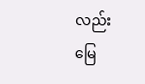လည်း မြေ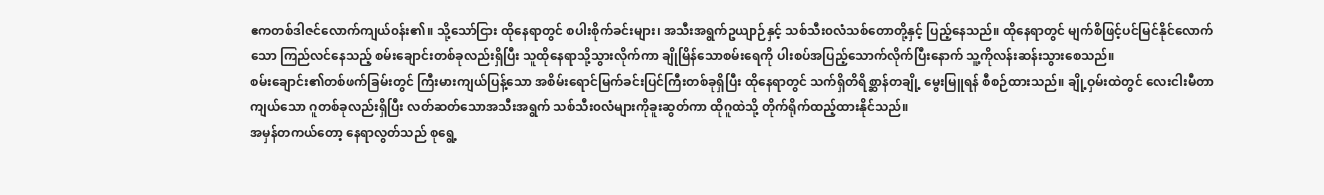ဧကတစ်ဒါဇင်လောက်ကျယ်၀န်း၏။ သို့သော်ငြား ထိုနေရာတွင် စပါးစိုက်ခင်းများ၊ အသီးအရွက်ဥယျာဉ်နှင့် သစ်သီး၀လံသစ်တောတို့နှင့် ပြည့်နေသည်။ ထိုနေရာတွင် မျက်စိဖြင့်ပင်မြင်နိုင်လောက်သော ကြည်လင်နေသည့် စမ်းချောင်းတစ်ခုလည်းရှိပြီး သူထိုနေရာသို့သွားလိုက်ကာ ချိုမြိန်သောစမ်းရေကို ပါးစပ်အပြည့်သောက်လိုက်ပြီးနောက် သူ့ကိုလန်းဆန်းသွားစေသည်။
စမ်းချောင်း၏တစ်ဖက်ခြမ်းတွင် ကြီးမားကျယ်ပြန့်သော အစိမ်းရောင်မြက်ခင်းပြင်ကြီးတစ်ခုရှိပြီး ထိုနေရာတွင် သက်ရှိတိရိစ္ဆာန်တချို့ မွေးမြူရန် စီစဉ်ထားသည်။ ချို့ဝှမ်းထဲတွင် လေးငါးမီတာကျယ်သော ဂူတစ်ခုလည်းရှိပြီး လတ်ဆတ်သောအသီးအရွက် သစ်သီး၀လံများကိုခူးဆွတ်ကာ ထိုဂူထဲသို့ တိုက်ရိုက်ထည့်ထားနိုင်သည်။
အမှန်တကယ်တော့ နေရာလွတ်သည် စုရွေ့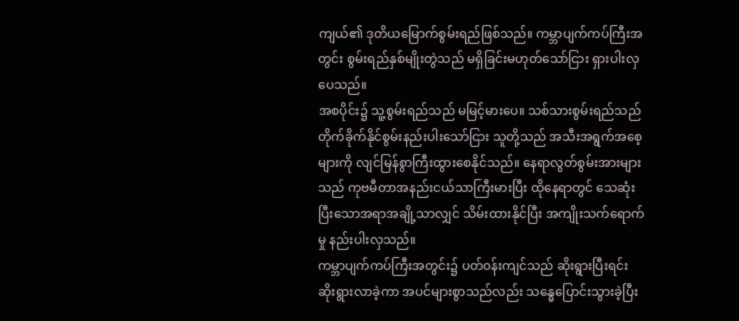ကျယ်၏ ဒုတိယမြောက်စွမ်းရည်ဖြစ်သည်။ ကမ္ဘာပျက်ကပ်ကြီးအတွင်း စွမ်းရည်နှစ်မျိုးတွဲသည် မရှိခြင်းမဟုတ်သော်ငြား ရှားပါးလှပေသည်။
အစပိုင်း၌ သူ့စွမ်းရည်သည် မမြင့်မားပေ။ သစ်သားစွမ်းရည်သည် တိုက်ခိုက်နိုင်စွမ်းနည်းပါးသော်ငြား သူတို့သည် အသီးအရွက်အစေ့များကို လျင်မြန်စွာကြီးထွားစေနိုင်သည်။ နေရာလွတ်စွမ်းအားများသည် ကုဗမီတာအနည်းငယ်သာကြီးမားပြီး ထိုနေရာတွင် သေဆုံးပြီးသောအရာအချို့သာလျှင် သိမ်းထားနိုင်ပြီး အကျိုးသက်ရောက်မှု နည်းပါးလှသည်။
ကမ္ဘာပျက်ကပ်ကြီးအတွင်း၌ ပတ်၀န်းကျင်သည် ဆိုးရွားပြီးရင်း ဆိုးရွားလာခဲ့ကာ အပင်များစွာသည်လည်း သန္ဓေပြောင်းသွားခဲ့ပြီး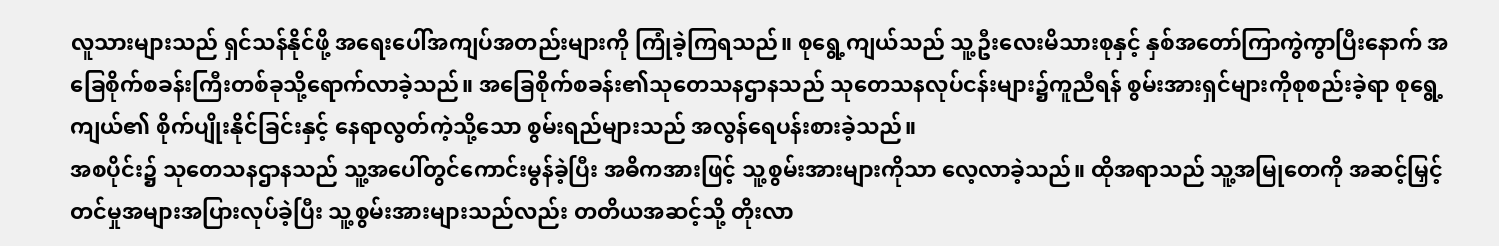လူသားများသည် ရှင်သန်နိုင်ဖို့ အရေးပေါ်အကျပ်အတည်းများကို ကြုံခဲ့ကြရသည်။ စုရွေ့ကျယ်သည် သူ့ဦးလေးမိသားစုနှင့် နှစ်အတော်ကြာကွဲကွာပြီးနောက် အခြေစိုက်စခန်းကြီးတစ်ခုသို့ရောက်လာခဲ့သည်။ အခြေစိုက်စခန်း၏သုတေသနဌာနသည် သုတေသနလုပ်ငန်းများ၌ကူညီရန် စွမ်းအားရှင်များကိုစုစည်းခဲ့ရာ စုရွေ့ကျယ်၏ စိုက်ပျိုးနိုင်ခြင်းနှင့် နေရာလွတ်ကဲ့သို့သော စွမ်းရည်များသည် အလွန်ရေပန်းစားခဲ့သည်။
အစပိုင်း၌ သုတေသနဌာနသည် သူ့အပေါ်တွင်ကောင်းမွန်ခဲ့ပြီး အဓိကအားဖြင့် သူ့စွမ်းအားများကိုသာ လေ့လာခဲ့သည်။ ထိုအရာသည် သူ့အမြုတေကို အဆင့်မြှင့်တင်မှုအများအပြားလုပ်ခဲ့ပြီး သူ့စွမ်းအားများသည်လည်း တတိယအဆင့်သို့ တိုးလာ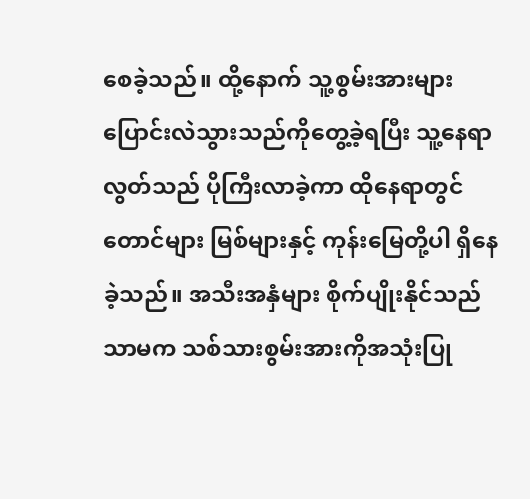စေခဲ့သည်။ ထို့နောက် သူ့စွမ်းအားများပြောင်းလဲသွားသည်ကိုတွေ့ခဲ့ရပြီး သူ့နေရာလွတ်သည် ပိုကြီးလာခဲ့ကာ ထိုနေရာတွင် တောင်များ မြစ်များနှင့် ကုန်းမြေတို့ပါ ရှိနေခဲ့သည်။ အသီးအနှံများ စိုက်ပျိုးနိုင်သည်သာမက သစ်သားစွမ်းအားကိုအသုံးပြု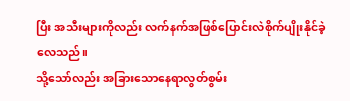ပြီး အသီးများကိုလည်း လက်နက်အဖြစ်ပြောင်းလဲစိုက်ပျိုးနိုင်ခဲ့လေသည်။
သို့သော်လည်း အခြားသောနေရာလွတ်စွမ်း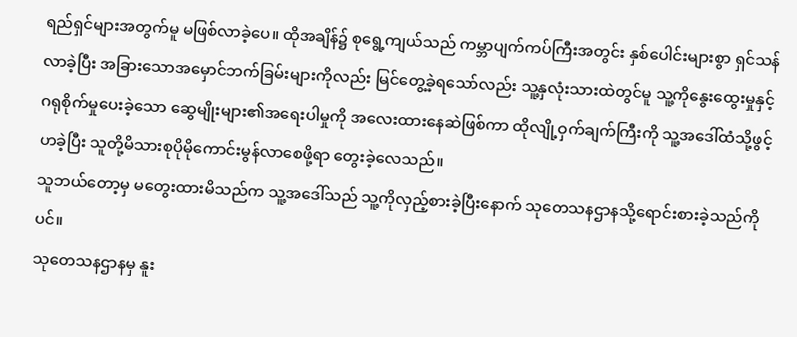ရည်ရှင်များအတွက်မူ မဖြစ်လာခဲ့ပေ။ ထိုအချိန်၌ စုရွေ့ကျယ်သည် ကမ္ဘာပျက်ကပ်ကြီးအတွင်း နှစ်ပေါင်းများစွာ ရှင်သန်လာခဲ့ပြီး အခြားသောအမှောင်ဘက်ခြမ်းများကိုလည်း မြင်တွေ့ခဲ့ရသော်လည်း သူ့နှလုံးသားထဲတွင်မူ သူ့ကိုနွေးထွေးမှုနှင့် ဂရုစိုက်မှုပေးခဲ့သော ဆွေမျိုးများ၏အရေးပါမှုကို အလေးထားနေဆဲဖြစ်ကာ ထိုလျို့ဝှက်ချက်ကြီးကို သူ့အဒေါ်ထံသို့ဖွင့်ဟခဲ့ပြီး သူတို့မိသားစုပိုမိုကောင်းမွန်လာစေဖို့ရာ တွေးခဲ့လေသည်။
သူဘယ်တော့မှ မတွေးထားမိသည်က သူ့အဒေါ်သည် သူ့ကိုလှည့်စားခဲ့ပြီးနောက် သုတေသနဌာနသို့ရောင်းစားခဲ့သည်ကိုပင်။
သုတေသနဌာနမှ နူး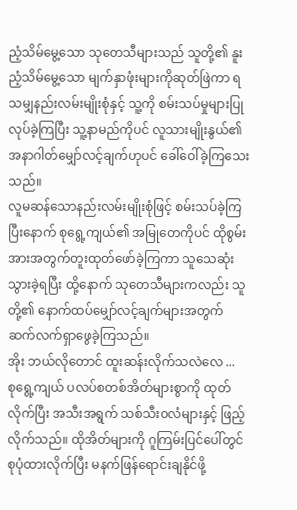ညံ့သိမ်မွေ့သော သုတေသီများသည် သူတို့၏ နူးညံ့သိမ်မွေ့သော မျက်နှာဖုံးများကိုဆုတ်ဖြဲကာ ရသမျှနည်းလမ်းမျိုးစုံနှင့် သူ့ကို စမ်းသပ်မှုများပြုလုပ်ခဲ့ကြပြီး သူ့နာမည်ကိုပင် လူသားမျိုးနွယ်၏ အနာဂါတ်မျှော်လင့်ချက်ဟုပင် ခေါ်ဝေါ်ခဲ့ကြသေးသည်။
လူမဆန်သောနည်းလမ်းမျိုးစုံဖြင့် စမ်းသပ်ခဲ့ကြပြီးနောက် စုရွေ့ကျယ်၏ အမြုတေကိုပင် ထိုစွမ်းအားအတွက်တူးထုတ်ဖော်ခဲ့ကြကာ သူသေဆုံးသွားခဲ့ရပြီး ထို့နောက် သုတေသီများကလည်း သူတို့၏ နောက်ထပ်မျှော်လင့်ချက်များအတွက် ဆက်လက်ရှာဖွေခဲ့ကြသည်။
အိုး ဘယ်လိုတောင် ထူးဆန်းလိုက်သလဲလေ ...
စုရွေ့ကျယ် ပလပ်စတစ်အိတ်များစွာကို ထုတ်လိုက်ပြီး အသီးအရွက် သစ်သီး၀လံများနှင့် ဖြည့်လိုက်သည်။ ထိုအိတ်များကို ဂူကြမ်းပြင်ပေါ်တွင် စုပုံထားလိုက်ပြီး မနက်ဖြန်ရောင်းချနိုင်ဖို့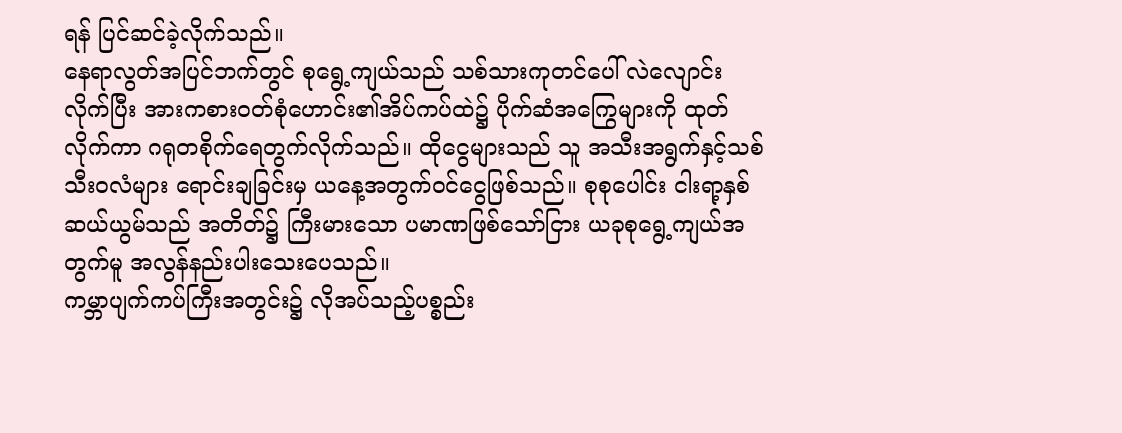ရန် ပြင်ဆင်ခဲ့လိုက်သည်။
နေရာလွတ်အပြင်ဘက်တွင် စုရွေ့ကျယ်သည် သစ်သားကုတင်ပေါ် လဲလျောင်းလိုက်ပြီး အားကစား၀တ်စုံဟောင်း၏အိပ်ကပ်ထဲ၌ ပိုက်ဆံအကြွေများကို ထုတ်လိုက်ကာ ဂရုတစိုက်ရေတွက်လိုက်သည်။ ထိုငွေများသည် သူ အသီးအရွက်နှင့်သစ်သီး၀လံများ ရောင်းချခြင်းမှ ယနေ့အတွက်၀င်ငွေဖြစ်သည်။ စုစုပေါင်း ငါးရာ့နှစ်ဆယ်ယွမ်သည် အတိတ်၌ ကြီးမားသော ပမာဏဖြစ်သော်ငြား ယခုစုရွေ့ကျယ်အတွက်မူ အလွန်နည်းပါးသေးပေသည်။
ကမ္ဘာပျက်ကပ်ကြီးအတွင်း၌ လိုအပ်သည့်ပစ္စည်း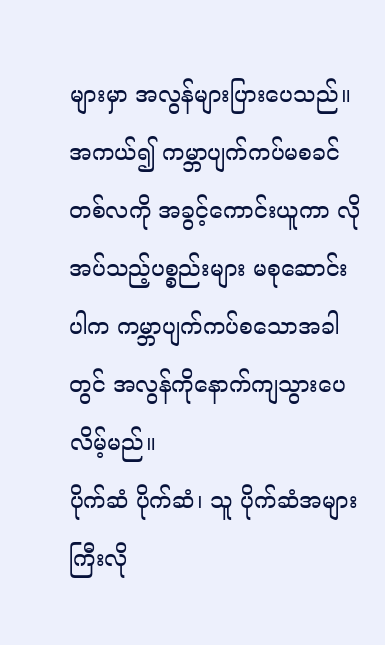များမှာ အလွန်များပြားပေသည်။ အကယ်၍ ကမ္ဘာပျက်ကပ်မစခင်တစ်လကို အခွင့်ကောင်းယူကာ လိုအပ်သည့်ပစ္စည်းများ မစုဆောင်းပါက ကမ္ဘာပျက်ကပ်စသောအခါတွင် အလွန်ကိုနောက်ကျသွားပေလိမ့်မည်။
ပိုက်ဆံ ပိုက်ဆံ၊ သူ ပိုက်ဆံအများကြီးလို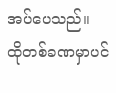အပ်ပေသည်။
ထိုတစ်ခဏမှာပင်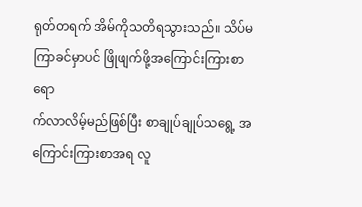ရုတ်တရက် အိမ်ကိုသတိရသွားသည်။ သိပ်မကြာခင်မှာပင် ဖြိုဖျက်ဖို့အကြောင်းကြားစာ ရော
က်လာလိမ့်မည်ဖြစ်ပြီး စာချုပ်ချုပ်သရွေ့ အကြောင်းကြားစာအရ လူ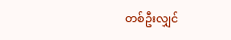တစ်ဦးလျှင်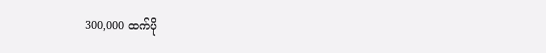300,000 ထက်ပို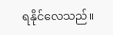ရနိုင်လေသည်။